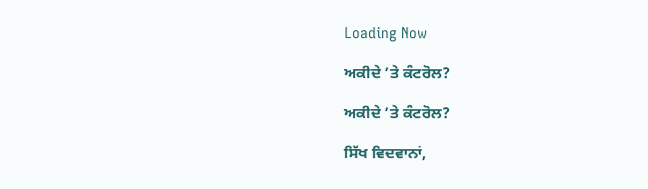Loading Now

ਅਕੀਦੇ ’ਤੇ ਕੰਟਰੋਲ?

ਅਕੀਦੇ ’ਤੇ ਕੰਟਰੋਲ?

ਸਿੱਖ ਵਿਦਵਾਨਾਂ,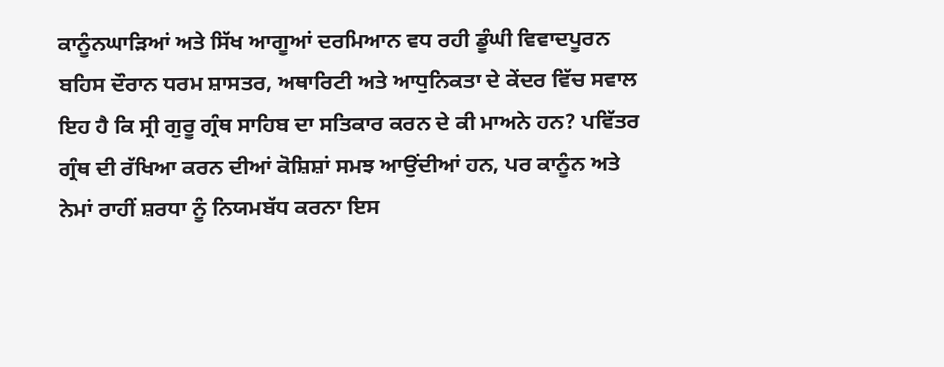ਕਾਨੂੰਨਘਾੜਿਆਂ ਅਤੇ ਸਿੱਖ ਆਗੂਆਂ ਦਰਮਿਆਨ ਵਧ ਰਹੀ ਡੂੰਘੀ ਵਿਵਾਦਪੂਰਨ ਬਹਿਸ ਦੌਰਾਨ ਧਰਮ ਸ਼ਾਸਤਰ, ਅਥਾਰਿਟੀ ਅਤੇ ਆਧੁਨਿਕਤਾ ਦੇ ਕੇਂਦਰ ਵਿੱਚ ਸਵਾਲ ਇਹ ਹੈ ਕਿ ਸ੍ਰੀ ਗੁਰੂ ਗ੍ਰੰਥ ਸਾਹਿਬ ਦਾ ਸਤਿਕਾਰ ਕਰਨ ਦੇ ਕੀ ਮਾਅਨੇ ਹਨ? ਪਵਿੱਤਰ ਗ੍ਰੰਥ ਦੀ ਰੱਖਿਆ ਕਰਨ ਦੀਆਂ ਕੋਸ਼ਿਸ਼ਾਂ ਸਮਝ ਆਉਂਦੀਆਂ ਹਨ, ਪਰ ਕਾਨੂੰਨ ਅਤੇ ਨੇਮਾਂ ਰਾਹੀਂ ਸ਼ਰਧਾ ਨੂੰ ਨਿਯਮਬੱਧ ਕਰਨਾ ਇਸ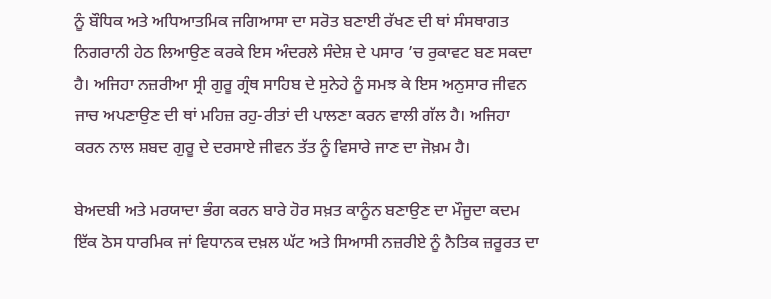ਨੂੰ ਬੌਧਿਕ ਅਤੇ ਅਧਿਆਤਮਿਕ ਜਗਿਆਸਾ ਦਾ ਸਰੋਤ ਬਣਾਈ ਰੱਖਣ ਦੀ ਥਾਂ ਸੰਸਥਾਗਤ ਨਿਗਰਾਨੀ ਹੇਠ ਲਿਆਉਣ ਕਰਕੇ ਇਸ ਅੰਦਰਲੇ ਸੰਦੇਸ਼ ਦੇ ਪਸਾਰ ’ਚ ਰੁਕਾਵਟ ਬਣ ਸਕਦਾ ਹੈ। ਅਜਿਹਾ ਨਜ਼ਰੀਆ ਸ੍ਰੀ ਗੁਰੂ ਗ੍ਰੰਥ ਸਾਹਿਬ ਦੇ ਸੁਨੇਹੇ ਨੂੰ ਸਮਝ ਕੇ ਇਸ ਅਨੁਸਾਰ ਜੀਵਨ ਜਾਚ ਅਪਣਾਉਣ ਦੀ ਥਾਂ ਮਹਿਜ਼ ਰਹੁ-ਰੀਤਾਂ ਦੀ ਪਾਲਣਾ ਕਰਨ ਵਾਲੀ ਗੱਲ ਹੈ। ਅਜਿਹਾ ਕਰਨ ਨਾਲ ਸ਼ਬਦ ਗੁਰੂ ਦੇ ਦਰਸਾਏ ਜੀਵਨ ਤੱਤ ਨੂੰ ਵਿਸਾਰੇ ਜਾਣ ਦਾ ਜੋਖ਼ਮ ਹੈ।

ਬੇਅਦਬੀ ਅਤੇ ਮਰਯਾਦਾ ਭੰਗ ਕਰਨ ਬਾਰੇ ਹੋਰ ਸਖ਼ਤ ਕਾਨੂੰਨ ਬਣਾਉਣ ਦਾ ਮੌਜੂਦਾ ਕਦਮ ਇੱਕ ਠੋਸ ਧਾਰਮਿਕ ਜਾਂ ਵਿਧਾਨਕ ਦਖ਼ਲ ਘੱਟ ਅਤੇ ਸਿਆਸੀ ਨਜ਼ਰੀਏ ਨੂੰ ਨੈਤਿਕ ਜ਼ਰੂਰਤ ਦਾ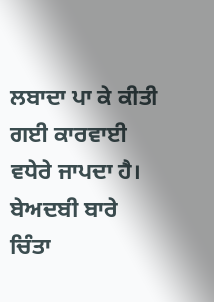ਲਬਾਦਾ ਪਾ ਕੇ ਕੀਤੀ ਗਈ ਕਾਰਵਾਈ ਵਧੇਰੇ ਜਾਪਦਾ ਹੈ। ਬੇਅਦਬੀ ਬਾਰੇ ਚਿੰਤਾ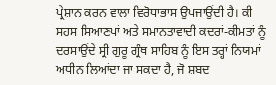ਪ੍ਰੇਸ਼ਾਨ ਕਰਨ ਵਾਲਾ ਵਿਰੋਧਾਭਾਸ ਉਪਜਾਉਂਦੀ ਹੈ। ਕੀ ਸਹਸ ਸਿਆਣਪਾਂ ਅਤੇ ਸਮਾਨਤਾਵਾਦੀ ਕਦਰਾਂ-ਕੀਮਤਾਂ ਨੂੰ ਦਰਸਾਉਂਦੇ ਸ੍ਰੀ ਗੁਰੂ ਗ੍ਰੰਥ ਸਾਹਿਬ ਨੂੰ ਇਸ ਤਰ੍ਹਾਂ ਨਿਯਮਾਂ ਅਧੀਨ ਲਿਆਂਦਾ ਜਾ ਸਕਦਾ ਹੈ, ਜੋ ਸ਼ਬਦ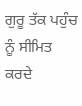ਗੁਰੂ ਤੱਕ ਪਹੁੰਚ ਨੂੰ ਸੀਮਿਤ ਕਰਦੇ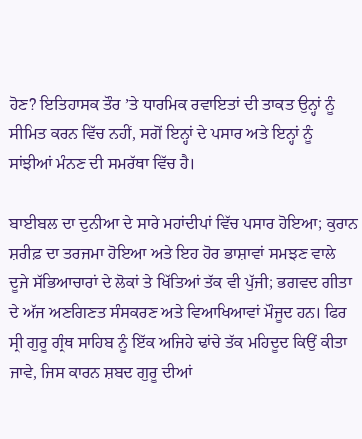ਹੋਣ? ਇਤਿਹਾਸਕ ਤੌਰ ’ਤੇ ਧਾਰਮਿਕ ਰਵਾਇਤਾਂ ਦੀ ਤਾਕਤ ਉਨ੍ਹਾਂ ਨੂੰ ਸੀਮਿਤ ਕਰਨ ਵਿੱਚ ਨਹੀਂ, ਸਗੋਂ ਇਨ੍ਹਾਂ ਦੇ ਪਸਾਰ ਅਤੇ ਇਨ੍ਹਾਂ ਨੂੰ ਸਾਂਝੀਆਂ ਮੰਨਣ ਦੀ ਸਮਰੱਥਾ ਵਿੱਚ ਹੈ।

ਬਾਈਬਲ ਦਾ ਦੁਨੀਆ ਦੇ ਸਾਰੇ ਮਹਾਂਦੀਪਾਂ ਵਿੱਚ ਪਸਾਰ ਹੋਇਆ; ਕੁਰਾਨ ਸ਼ਰੀਫ਼ ਦਾ ਤਰਜਮਾ ਹੋਇਆ ਅਤੇ ਇਹ ਹੋਰ ਭਾਸ਼ਾਵਾਂ ਸਮਝਣ ਵਾਲੇ ਦੂਜੇ ਸੱਭਿਆਚਾਰਾਂ ਦੇ ਲੋਕਾਂ ਤੇ ਖਿੱਤਿਆਂ ਤੱਕ ਵੀ ਪੁੱਜੀ; ਭਗਵਦ ਗੀਤਾ ਦੇ ਅੱਜ ਅਣਗਿਣਤ ਸੰਸਕਰਣ ਅਤੇ ਵਿਆਖਿਆਵਾਂ ਮੌਜੂਦ ਹਨ। ਫਿਰ ਸ੍ਰੀ ਗੁਰੂ ਗ੍ਰੰਥ ਸਾਹਿਬ ਨੂੰ ਇੱਕ ਅਜਿਹੇ ਢਾਂਚੇ ਤੱਕ ਮਹਿਦੂਦ ਕਿਉਂ ਕੀਤਾ ਜਾਵੇ, ਜਿਸ ਕਾਰਨ ਸ਼ਬਦ ਗੁਰੂ ਦੀਆਂ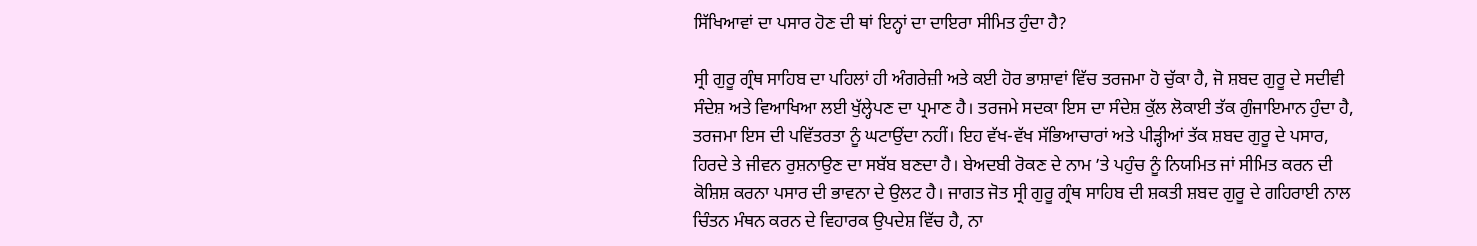ਸਿੱਖਿਆਵਾਂ ਦਾ ਪਸਾਰ ਹੋਣ ਦੀ ਥਾਂ ਇਨ੍ਹਾਂ ਦਾ ਦਾਇਰਾ ਸੀਮਿਤ ਹੁੰਦਾ ਹੈ?

ਸ੍ਰੀ ਗੁਰੂ ਗ੍ਰੰਥ ਸਾਹਿਬ ਦਾ ਪਹਿਲਾਂ ਹੀ ਅੰਗਰੇਜ਼ੀ ਅਤੇ ਕਈ ਹੋਰ ਭਾਸ਼ਾਵਾਂ ਵਿੱਚ ਤਰਜਮਾ ਹੋ ਚੁੱਕਾ ਹੈ, ਜੋ ਸ਼ਬਦ ਗੁਰੂ ਦੇ ਸਦੀਵੀ ਸੰਦੇਸ਼ ਅਤੇ ਵਿਆਖਿਆ ਲਈ ਖੁੱਲ੍ਹੇਪਣ ਦਾ ਪ੍ਰਮਾਣ ਹੈ। ਤਰਜਮੇ ਸਦਕਾ ਇਸ ਦਾ ਸੰਦੇਸ਼ ਕੁੱਲ ਲੋਕਾਈ ਤੱਕ ਗੁੰਜਾਇਮਾਨ ਹੁੰਦਾ ਹੈ, ਤਰਜਮਾ ਇਸ ਦੀ ਪਵਿੱਤਰਤਾ ਨੂੰ ਘਟਾਉਂਦਾ ਨਹੀਂ। ਇਹ ਵੱਖ-ਵੱਖ ਸੱਭਿਆਚਾਰਾਂ ਅਤੇ ਪੀੜ੍ਹੀਆਂ ਤੱਕ ਸ਼ਬਦ ਗੁਰੂ ਦੇ ਪਸਾਰ, ਹਿਰਦੇ ਤੇ ਜੀਵਨ ਰੁਸ਼ਨਾਉਣ ਦਾ ਸਬੱਬ ਬਣਦਾ ਹੈ। ਬੇਅਦਬੀ ਰੋਕਣ ਦੇ ਨਾਮ ’ਤੇ ਪਹੁੰਚ ਨੂੰ ਨਿਯਮਿਤ ਜਾਂ ਸੀਮਿਤ ਕਰਨ ਦੀ ਕੋਸ਼ਿਸ਼ ਕਰਨਾ ਪਸਾਰ ਦੀ ਭਾਵਨਾ ਦੇ ਉਲਟ ਹੈ। ਜਾਗਤ ਜੋਤ ਸ੍ਰੀ ਗੁਰੂ ਗ੍ਰੰਥ ਸਾਹਿਬ ਦੀ ਸ਼ਕਤੀ ਸ਼ਬਦ ਗੁਰੂ ਦੇ ਗਹਿਰਾਈ ਨਾਲ ਚਿੰਤਨ ਮੰਥਨ ਕਰਨ ਦੇ ਵਿਹਾਰਕ ਉਪਦੇਸ਼ ਵਿੱਚ ਹੈ, ਨਾ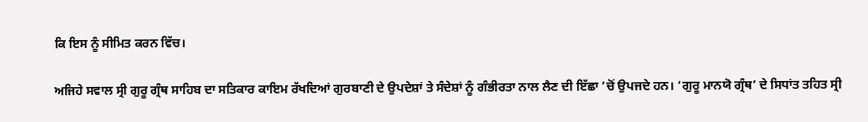ਕਿ ਇਸ ਨੂੰ ਸੀਮਿਤ ਕਰਨ ਵਿੱਚ।

ਅਜਿਹੇ ਸਵਾਲ ਸ੍ਰੀ ਗੁਰੂ ਗ੍ਰੰਥ ਸਾਹਿਬ ਦਾ ਸਤਿਕਾਰ ਕਾਇਮ ਰੱਖਦਿਆਂ ਗੁਰਬਾਣੀ ਦੇ ਉਪਦੇਸ਼ਾਂ ਤੇ ਸੰਦੇਸ਼ਾਂ ਨੂੰ ਗੰਭੀਰਤਾ ਨਾਲ ਲੈਣ ਦੀ ਇੱਛਾ ’ਚੋਂ ਉਪਜਦੇ ਹਨ। ‘ਗੁਰੂ ਮਾਨਯੋ ਗ੍ਰੰਥ’ ਦੇ ਸਿਧਾਂਤ ਤਹਿਤ ਸ੍ਰੀ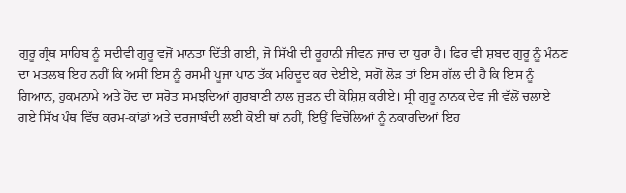ਗੁਰੂ ਗ੍ਰੰਥ ਸਾਹਿਬ ਨੂੰ ਸਦੀਵੀ ਗੁਰੂ ਵਜੋਂ ਮਾਨਤਾ ਦਿੱਤੀ ਗਈ, ਜੋ ਸਿੱਖੀ ਦੀ ਰੂਹਾਨੀ ਜੀਵਨ ਜਾਚ ਦਾ ਧੁਰਾ ਹੈ। ਫਿਰ ਵੀ ਸ਼ਬਦ ਗੁਰੂ ਨੂੰ ਮੰਨਣ ਦਾ ਮਤਲਬ ਇਹ ਨਹੀਂ ਕਿ ਅਸੀਂ ਇਸ ਨੂੰ ਰਸਮੀ ਪੂਜਾ ਪਾਠ ਤੱਕ ਮਹਿਦੂਦ ਕਰ ਦੇਈਏ, ਸਗੋਂ ਲੋੜ ਤਾਂ ਇਸ ਗੱਲ ਦੀ ਹੈ ਕਿ ਇਸ ਨੂੰ ਗਿਆਨ, ਹੁਕਮਨਾਮੇ ਅਤੇ ਹੋਂਦ ਦਾ ਸਰੋਤ ਸਮਝਦਿਆਂ ਗੁਰਬਾਣੀ ਨਾਲ ਜੁੜਨ ਦੀ ਕੋਸ਼ਿਸ਼ ਕਰੀਏ। ਸ੍ਰੀ ਗੁਰੂ ਨਾਨਕ ਦੇਵ ਜੀ ਵੱਲੋਂ ਚਲਾਏ ਗਏ ਸਿੱਖ ਪੰਥ ਵਿੱਚ ਕਰਮ-ਕਾਂਡਾਂ ਅਤੇ ਦਰਜਾਬੰਦੀ ਲਈ ਕੋਈ ਥਾਂ ਨਹੀਂ, ਇਉਂ ਵਿਚੋਲਿਆਂ ਨੂੰ ਨਕਾਰਦਿਆਂ ਇਹ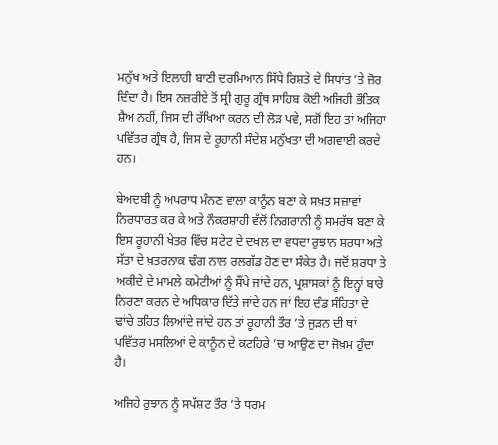ਮਨੁੱਖ ਅਤੇ ਇਲਾਹੀ ਬਾਣੀ ਦਰਮਿਆਨ ਸਿੱਧੇ ਰਿਸ਼ਤੇ ਦੇ ਸਿਧਾਂਤ ’ਤੇ ਜ਼ੋਰ ਦਿੰਦਾ ਹੈ। ਇਸ ਨਜ਼ਰੀਏ ਤੋਂ ਸ੍ਰੀ ਗੁਰੂ ਗ੍ਰੰਥ ਸਾਹਿਬ ਕੋਈ ਅਜਿਹੀ ਭੌਤਿਕ ਸ਼ੈਅ ਨਹੀਂ, ਜਿਸ ਦੀ ਰੱਖਿਆ ਕਰਨ ਦੀ ਲੋੜ ਪਵੇ, ਸਗੋਂ ਇਹ ਤਾਂ ਅਜਿਹਾ ਪਵਿੱਤਰ ਗ੍ਰੰਥ ਹੈ, ਜਿਸ ਦੇ ਰੂਹਾਨੀ ਸੰਦੇਸ਼ ਮਨੁੱਖਤਾ ਦੀ ਅਗਵਾਈ ਕਰਦੇ ਹਨ।

ਬੇਅਦਬੀ ਨੂੰ ਅਪਰਾਧ ਮੰਨਣ ਵਾਲਾ ਕਾਨੂੰਨ ਬਣਾ ਕੇ ਸਖ਼ਤ ਸਜ਼ਾਵਾਂ ਨਿਰਧਾਰਤ ਕਰ ਕੇ ਅਤੇ ਨੌਕਰਸ਼ਾਹੀ ਵੱਲੋਂ ਨਿਗਰਾਨੀ ਨੂੰ ਸਮਰੱਥ ਬਣਾ ਕੇ ਇਸ ਰੂਹਾਨੀ ਖੇਤਰ ਵਿੱਚ ਸਟੇਟ ਦੇ ਦਖਲ ਦਾ ਵਧਦਾ ਰੁਝਾਨ ਸ਼ਰਧਾ ਅਤੇ ਸੱਤਾ ਦੇ ਖ਼ਤਰਨਾਕ ਢੰਗ ਨਾਲ ਰਲਗੱਡ ਹੋਣ ਦਾ ਸੰਕੇਤ ਹੈ। ਜਦੋਂ ਸ਼ਰਧਾ ਤੇ ਅਕੀਦੇ ਦੇ ਮਾਮਲੇ ਕਮੇਟੀਆਂ ਨੂੰ ਸੌਂਪੇ ਜਾਂਦੇ ਹਨ, ਪ੍ਰਸ਼ਾਸਕਾਂ ਨੂੰ ਇਨ੍ਹਾਂ ਬਾਰੇ ਨਿਰਣਾ ਕਰਨ ਦੇ ਅਧਿਕਾਰ ਦਿੱਤੇ ਜਾਂਦੇ ਹਨ ਜਾਂ ਇਹ ਦੰਡ ਸੰਹਿਤਾ ਦੇ ਢਾਂਚੇ ਤਹਿਤ ਲਿਆਂਦੇ ਜਾਂਦੇ ਹਨ ਤਾਂ ਰੂਹਾਨੀ ਤੌਰ ’ਤੇ ਜੁੜਨ ਦੀ ਥਾਂ ਪਵਿੱਤਰ ਮਸਲਿਆਂ ਦੇ ਕਾਨੂੰਨ ਦੇ ਕਟਹਿਰੇ ’ਚ ਆਉਣ ਦਾ ਜੋਖ਼ਮ ਹੁੰਦਾ ਹੈ।

ਅਜਿਹੇ ਰੁਝਾਨ ਨੂੰ ਸਪੱਸ਼ਟ ਤੌਰ ’ਤੇ ਧਰਮ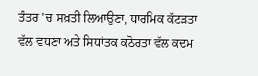ਤੰਤਰ ’ਚ ਸਖ਼ਤੀ ਲਿਆਉਣਾ, ਧਾਰਮਿਕ ਕੱਟੜਤਾ ਵੱਲ ਵਧਣਾ ਅਤੇ ਸਿਧਾਂਤਕ ਕਠੋਰਤਾ ਵੱਲ ਕਦਮ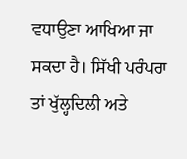ਵਧਾਉਣਾ ਆਖਿਆ ਜਾ ਸਕਦਾ ਹੈ। ਸਿੱਖੀ ਪਰੰਪਰਾ ਤਾਂ ਖੁੱਲ੍ਹਦਿਲੀ ਅਤੇ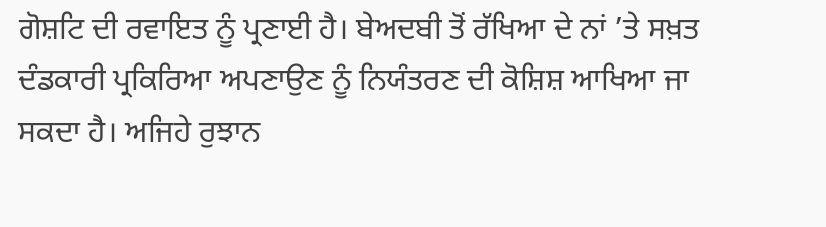ਗੋਸ਼ਟਿ ਦੀ ਰਵਾਇਤ ਨੂੰ ਪ੍ਰਣਾਈ ਹੈ। ਬੇਅਦਬੀ ਤੋਂ ਰੱਖਿਆ ਦੇ ਨਾਂ ’ਤੇ ਸਖ਼ਤ ਦੰਡਕਾਰੀ ਪ੍ਰਕਿਰਿਆ ਅਪਣਾਉਣ ਨੂੰ ਨਿਯੰਤਰਣ ਦੀ ਕੋਸ਼ਿਸ਼ ਆਖਿਆ ਜਾ ਸਕਦਾ ਹੈ। ਅਜਿਹੇ ਰੁਝਾਨ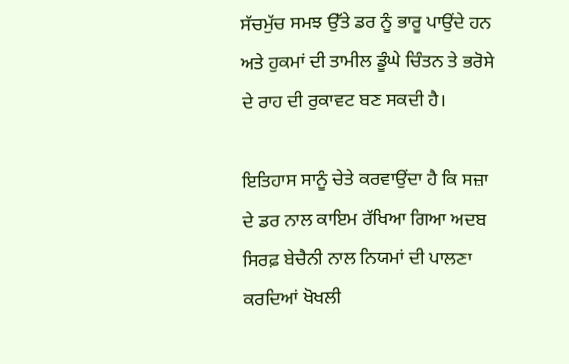ਸੱਚਮੁੱਚ ਸਮਝ ਉੱਤੇ ਡਰ ਨੂੰ ਭਾਰੂ ਪਾਉਂਦੇ ਹਨ ਅਤੇ ਹੁਕਮਾਂ ਦੀ ਤਾਮੀਲ ਡੂੰਘੇ ਚਿੰਤਨ ਤੇ ਭਰੋਸੇ ਦੇ ਰਾਹ ਦੀ ਰੁਕਾਵਟ ਬਣ ਸਕਦੀ ਹੈ।

ਇਤਿਹਾਸ ਸਾਨੂੰ ਚੇਤੇ ਕਰਵਾਉਂਦਾ ਹੈ ਕਿ ਸਜ਼ਾ ਦੇ ਡਰ ਨਾਲ ਕਾਇਮ ਰੱਖਿਆ ਗਿਆ ਅਦਬ ਸਿਰਫ਼ ਬੇਚੈਨੀ ਨਾਲ ਨਿਯਮਾਂ ਦੀ ਪਾਲਣਾ ਕਰਦਿਆਂ ਖੋਖਲੀ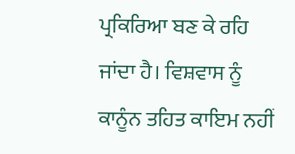ਪ੍ਰਕਿਰਿਆ ਬਣ ਕੇ ਰਹਿ ਜਾਂਦਾ ਹੈ। ਵਿਸ਼ਵਾਸ ਨੂੰ ਕਾਨੂੰਨ ਤਹਿਤ ਕਾਇਮ ਨਹੀਂ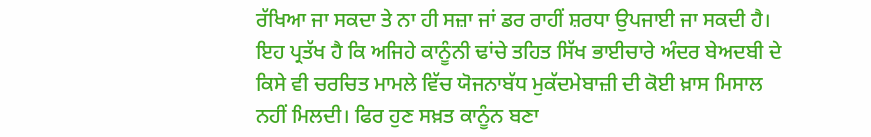ਰੱਖਿਆ ਜਾ ਸਕਦਾ ਤੇ ਨਾ ਹੀ ਸਜ਼ਾ ਜਾਂ ਡਰ ਰਾਹੀਂ ਸ਼ਰਧਾ ਉਪਜਾਈ ਜਾ ਸਕਦੀ ਹੈ। ਇਹ ਪ੍ਰਤੱਖ ਹੈ ਕਿ ਅਜਿਹੇ ਕਾਨੂੰਨੀ ਢਾਂਚੇ ਤਹਿਤ ਸਿੱਖ ਭਾਈਚਾਰੇ ਅੰਦਰ ਬੇਅਦਬੀ ਦੇ ਕਿਸੇ ਵੀ ਚਰਚਿਤ ਮਾਮਲੇ ਵਿੱਚ ਯੋਜਨਾਬੱਧ ਮੁਕੱਦਮੇਬਾਜ਼ੀ ਦੀ ਕੋਈ ਖ਼ਾਸ ਮਿਸਾਲ ਨਹੀਂ ਮਿਲਦੀ। ਫਿਰ ਹੁਣ ਸਖ਼ਤ ਕਾਨੂੰਨ ਬਣਾ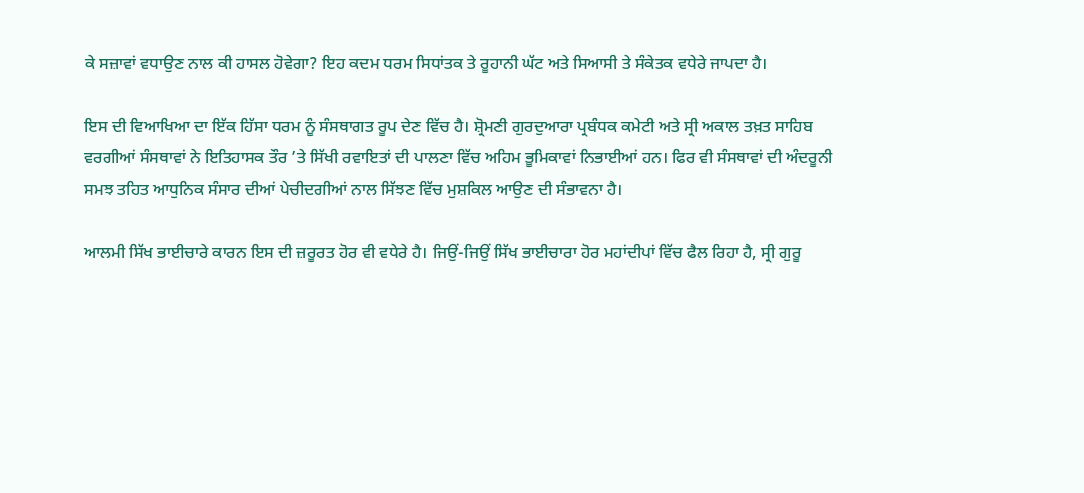ਕੇ ਸਜ਼ਾਵਾਂ ਵਧਾਉਣ ਨਾਲ ਕੀ ਹਾਸਲ ਹੋਵੇਗਾ? ਇਹ ਕਦਮ ਧਰਮ ਸਿਧਾਂਤਕ ਤੇ ਰੂਹਾਨੀ ਘੱਟ ਅਤੇ ਸਿਆਸੀ ਤੇ ਸੰਕੇਤਕ ਵਧੇਰੇ ਜਾਪਦਾ ਹੈ।

ਇਸ ਦੀ ਵਿਆਖਿਆ ਦਾ ਇੱਕ ਹਿੱਸਾ ਧਰਮ ਨੂੰ ਸੰਸਥਾਗਤ ਰੂਪ ਦੇਣ ਵਿੱਚ ਹੈ। ਸ਼੍ਰੋਮਣੀ ਗੁਰਦੁਆਰਾ ਪ੍ਰਬੰਧਕ ਕਮੇਟੀ ਅਤੇ ਸ੍ਰੀ ਅਕਾਲ ਤਖ਼ਤ ਸਾਹਿਬ ਵਰਗੀਆਂ ਸੰਸਥਾਵਾਂ ਨੇ ਇਤਿਹਾਸਕ ਤੌਰ ’ਤੇ ਸਿੱਖੀ ਰਵਾਇਤਾਂ ਦੀ ਪਾਲਣਾ ਵਿੱਚ ਅਹਿਮ ਭੂਮਿਕਾਵਾਂ ਨਿਭਾਈਆਂ ਹਨ। ਫਿਰ ਵੀ ਸੰਸਥਾਵਾਂ ਦੀ ਅੰਦਰੂਨੀ ਸਮਝ ਤਹਿਤ ਆਧੁਨਿਕ ਸੰਸਾਰ ਦੀਆਂ ਪੇਚੀਦਗੀਆਂ ਨਾਲ ਸਿੱਝਣ ਵਿੱਚ ਮੁਸ਼ਕਿਲ ਆਉਣ ਦੀ ਸੰਭਾਵਨਾ ਹੈ।

ਆਲਮੀ ਸਿੱਖ ਭਾਈਚਾਰੇ ਕਾਰਨ ਇਸ ਦੀ ਜ਼ਰੂਰਤ ਹੋਰ ਵੀ ਵਧੇਰੇ ਹੈ। ਜਿਉਂ-ਜਿਉਂ ਸਿੱਖ ਭਾਈਚਾਰਾ ਹੋਰ ਮਹਾਂਦੀਪਾਂ ਵਿੱਚ ਫੈਲ ਰਿਹਾ ਹੈ, ਸ੍ਰੀ ਗੁਰੂ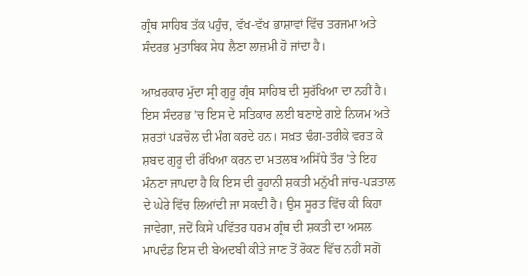ਗ੍ਰੰਥ ਸਾਹਿਬ ਤੱਕ ਪਹੁੰਚ, ਵੱਖ-ਵੱਖ ਭਾਸ਼ਾਵਾਂ ਵਿੱਚ ਤਰਜਮਾ ਅਤੇ ਸੰਦਰਭ ਮੁਤਾਬਿਕ ਸੇਧ ਲੈਣਾ ਲਾਜ਼ਮੀ ਹੋ ਜਾਂਦਾ ਹੈ।

ਆਖ਼ਰਕਾਰ ਮੁੱਦਾ ਸ੍ਰੀ ਗੁਰੂ ਗ੍ਰੰਥ ਸਾਹਿਬ ਦੀ ਸੁਰੱਖਿਆ ਦਾ ਨਹੀਂ ਹੈ। ਇਸ ਸੰਦਰਭ ’ਚ ਇਸ ਦੇ ਸਤਿਕਾਰ ਲਈ ਬਣਾਏ ਗਏ ਨਿਯਮ ਅਤੇ ਸ਼ਰਤਾਂ ਪੜਚੋਲ ਦੀ ਮੰਗ ਕਰਦੇ ਹਨ। ਸਖ਼ਤ ਢੰਗ-ਤਰੀਕੇ ਵਰਤ ਕੇ ਸ਼ਬਦ ਗੁਰੂ ਦੀ ਰੱਖਿਆ ਕਰਨ ਦਾ ਮਤਲਬ ਅਸਿੱਧੇ ਤੌਰ ’ਤੇ ਇਹ ਮੰਨਣਾ ਜਾਪਦਾ ਹੈ ਕਿ ਇਸ ਦੀ ਰੂਹਾਨੀ ਸ਼ਕਤੀ ਮਨੁੱਖੀ ਜਾਂਚ-ਪੜਤਾਲ ਦੇ ਘੇਰੇ ਵਿੱਚ ਲਿਆਂਦੀ ਜਾ ਸਕਦੀ ਹੈ। ਉਸ ਸੂਰਤ ਵਿੱਚ ਕੀ ਕਿਹਾ ਜਾਵੇਗਾ, ਜਦੋਂ ਕਿਸੇ ਪਵਿੱਤਰ ਧਰਮ ਗ੍ਰੰਥ ਦੀ ਸ਼ਕਤੀ ਦਾ ਅਸਲ ਮਾਪਦੰਡ ਇਸ ਦੀ ਬੇਅਦਬੀ ਕੀਤੇ ਜਾਣ ਤੋਂ ਰੋਕਣ ਵਿੱਚ ਨਹੀਂ ਸਗੋਂ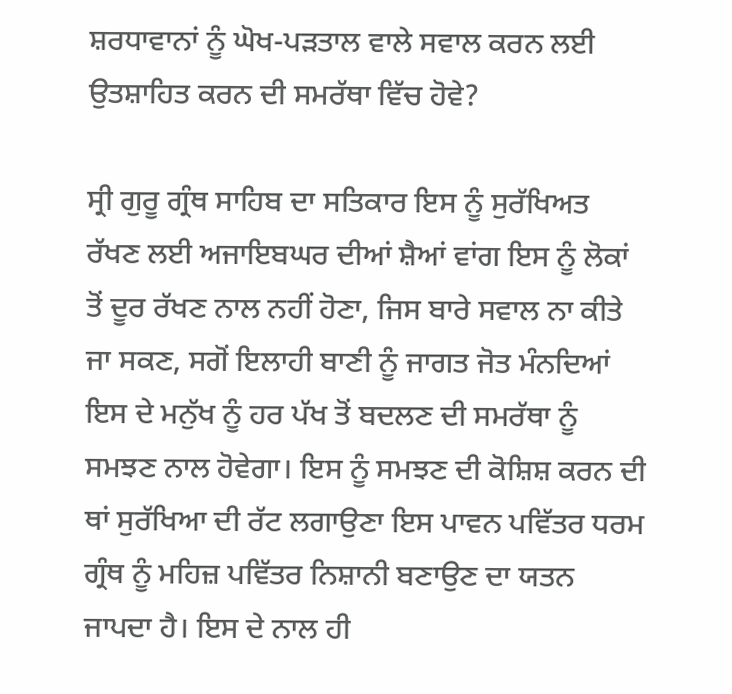ਸ਼ਰਧਾਵਾਨਾਂ ਨੂੰ ਘੋਖ-ਪੜਤਾਲ ਵਾਲੇ ਸਵਾਲ ਕਰਨ ਲਈ ਉਤਸ਼ਾਹਿਤ ਕਰਨ ਦੀ ਸਮਰੱਥਾ ਵਿੱਚ ਹੋਵੇ?

ਸ੍ਰੀ ਗੁਰੂ ਗ੍ਰੰਥ ਸਾਹਿਬ ਦਾ ਸਤਿਕਾਰ ਇਸ ਨੂੰ ਸੁਰੱਖਿਅਤ ਰੱਖਣ ਲਈ ਅਜਾਇਬਘਰ ਦੀਆਂ ਸ਼ੈਆਂ ਵਾਂਗ ਇਸ ਨੂੰ ਲੋਕਾਂ ਤੋਂ ਦੂਰ ਰੱਖਣ ਨਾਲ ਨਹੀਂ ਹੋਣਾ, ਜਿਸ ਬਾਰੇ ਸਵਾਲ ਨਾ ਕੀਤੇ ਜਾ ਸਕਣ, ਸਗੋਂ ਇਲਾਹੀ ਬਾਣੀ ਨੂੰ ਜਾਗਤ ਜੋਤ ਮੰਨਦਿਆਂ ਇਸ ਦੇ ਮਨੁੱਖ ਨੂੰ ਹਰ ਪੱਖ ਤੋਂ ਬਦਲਣ ਦੀ ਸਮਰੱਥਾ ਨੂੰ ਸਮਝਣ ਨਾਲ ਹੋਵੇਗਾ। ਇਸ ਨੂੰ ਸਮਝਣ ਦੀ ਕੋਸ਼ਿਸ਼ ਕਰਨ ਦੀ ਥਾਂ ਸੁਰੱਖਿਆ ਦੀ ਰੱਟ ਲਗਾਉਣਾ ਇਸ ਪਾਵਨ ਪਵਿੱਤਰ ਧਰਮ ਗ੍ਰੰਥ ਨੂੰ ਮਹਿਜ਼ ਪਵਿੱਤਰ ਨਿਸ਼ਾਨੀ ਬਣਾਉਣ ਦਾ ਯਤਨ ਜਾਪਦਾ ਹੈ। ਇਸ ਦੇ ਨਾਲ ਹੀ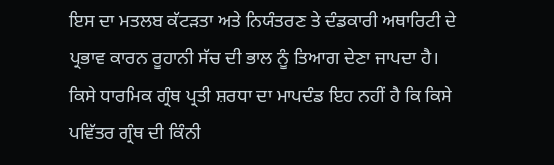ਇਸ ਦਾ ਮਤਲਬ ਕੱਟੜਤਾ ਅਤੇ ਨਿਯੰਤਰਣ ਤੇ ਦੰਡਕਾਰੀ ਅਥਾਰਿਟੀ ਦੇ ਪ੍ਰਭਾਵ ਕਾਰਨ ਰੂਹਾਨੀ ਸੱਚ ਦੀ ਭਾਲ ਨੂੰ ਤਿਆਗ ਦੇਣਾ ਜਾਪਦਾ ਹੈ। ਕਿਸੇ ਧਾਰਮਿਕ ਗ੍ਰੰਥ ਪ੍ਰਤੀ ਸ਼ਰਧਾ ਦਾ ਮਾਪਦੰਡ ਇਹ ਨਹੀਂ ਹੈ ਕਿ ਕਿਸੇ ਪਵਿੱਤਰ ਗ੍ਰੰਥ ਦੀ ਕਿੰਨੀ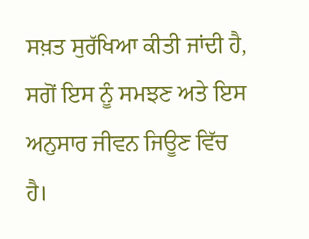ਸਖ਼ਤ ਸੁਰੱਖਿਆ ਕੀਤੀ ਜਾਂਦੀ ਹੈ, ਸਗੋਂ ਇਸ ਨੂੰ ਸਮਝਣ ਅਤੇ ਇਸ ਅਨੁਸਾਰ ਜੀਵਨ ਜਿਊਣ ਵਿੱਚ ਹੈ।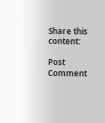Share this content:

Post Comment